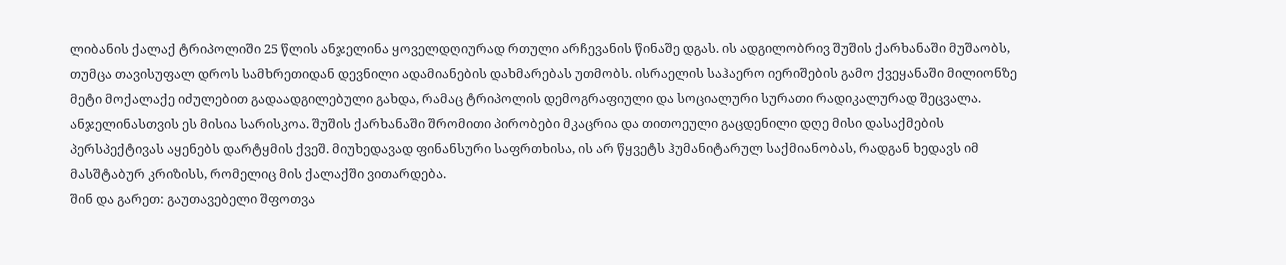ლიბანის ქალაქ ტრიპოლიში 25 წლის ანჯელინა ყოველდღიურად რთული არჩევანის წინაშე დგას. ის ადგილობრივ შუშის ქარხანაში მუშაობს, თუმცა თავისუფალ დროს სამხრეთიდან დევნილი ადამიანების დახმარებას უთმობს. ისრაელის საჰაერო იერიშების გამო ქვეყანაში მილიონზე მეტი მოქალაქე იძულებით გადაადგილებული გახდა, რამაც ტრიპოლის დემოგრაფიული და სოციალური სურათი რადიკალურად შეცვალა.
ანჯელინასთვის ეს მისია სარისკოა. შუშის ქარხანაში შრომითი პირობები მკაცრია და თითოეული გაცდენილი დღე მისი დასაქმების პერსპექტივას აყენებს დარტყმის ქვეშ. მიუხედავად ფინანსური საფრთხისა, ის არ წყვეტს ჰუმანიტარულ საქმიანობას, რადგან ხედავს იმ მასშტაბურ კრიზისს, რომელიც მის ქალაქში ვითარდება.
შინ და გარეთ: გაუთავებელი შფოთვა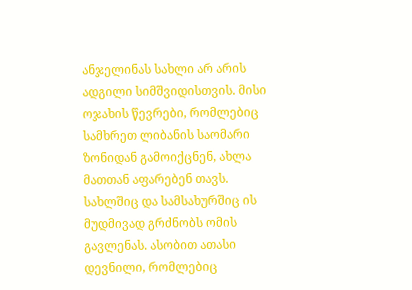ანჯელინას სახლი არ არის ადგილი სიმშვიდისთვის. მისი ოჯახის წევრები, რომლებიც სამხრეთ ლიბანის საომარი ზონიდან გამოიქცნენ, ახლა მათთან აფარებენ თავს. სახლშიც და სამსახურშიც ის მუდმივად გრძნობს ომის გავლენას. ასობით ათასი დევნილი, რომლებიც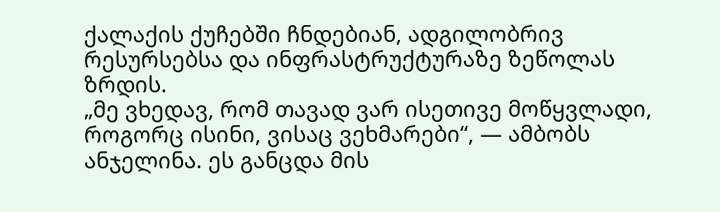ქალაქის ქუჩებში ჩნდებიან, ადგილობრივ რესურსებსა და ინფრასტრუქტურაზე ზეწოლას ზრდის.
„მე ვხედავ, რომ თავად ვარ ისეთივე მოწყვლადი, როგორც ისინი, ვისაც ვეხმარები“, — ამბობს ანჯელინა. ეს განცდა მის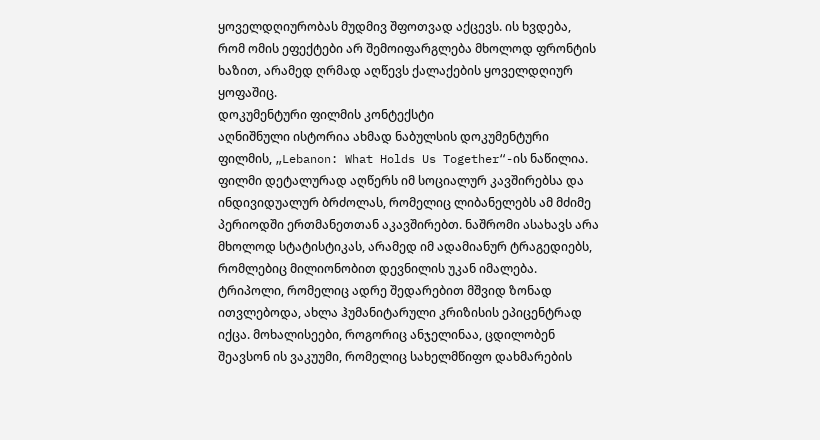ყოველდღიურობას მუდმივ შფოთვად აქცევს. ის ხვდება, რომ ომის ეფექტები არ შემოიფარგლება მხოლოდ ფრონტის ხაზით, არამედ ღრმად აღწევს ქალაქების ყოველდღიურ ყოფაშიც.
დოკუმენტური ფილმის კონტექსტი
აღნიშნული ისტორია ახმად ნაბულსის დოკუმენტური ფილმის, „Lebanon: What Holds Us Together“-ის ნაწილია. ფილმი დეტალურად აღწერს იმ სოციალურ კავშირებსა და ინდივიდუალურ ბრძოლას, რომელიც ლიბანელებს ამ მძიმე პერიოდში ერთმანეთთან აკავშირებთ. ნაშრომი ასახავს არა მხოლოდ სტატისტიკას, არამედ იმ ადამიანურ ტრაგედიებს, რომლებიც მილიონობით დევნილის უკან იმალება.
ტრიპოლი, რომელიც ადრე შედარებით მშვიდ ზონად ითვლებოდა, ახლა ჰუმანიტარული კრიზისის ეპიცენტრად იქცა. მოხალისეები, როგორიც ანჯელინაა, ცდილობენ შეავსონ ის ვაკუუმი, რომელიც სახელმწიფო დახმარების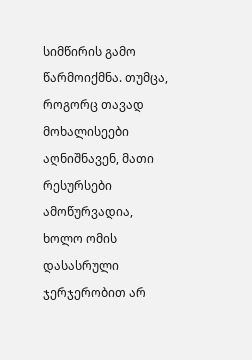სიმწირის გამო წარმოიქმნა. თუმცა, როგორც თავად მოხალისეები აღნიშნავენ, მათი რესურსები ამოწურვადია, ხოლო ომის დასასრული ჯერჯერობით არ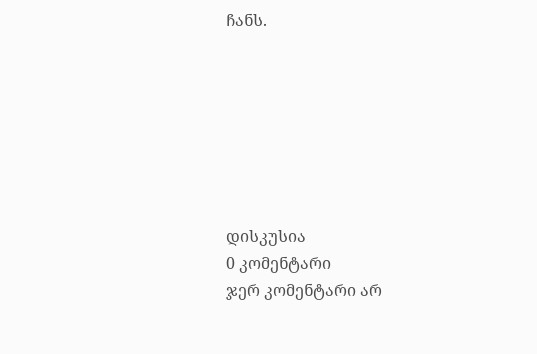ჩანს.







დისკუსია
0 კომენტარი
ჯერ კომენტარი არ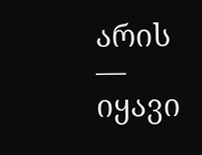არის — იყავი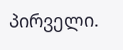პირველი.